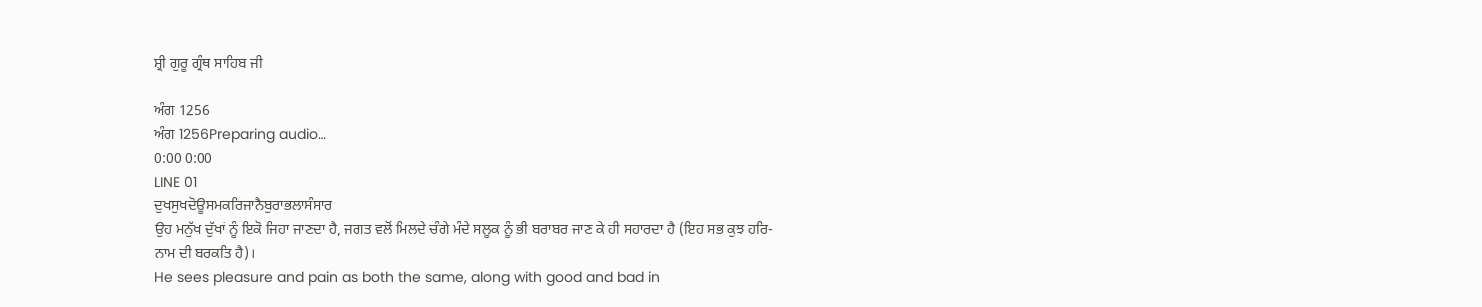ਸ਼੍ਰੀ ਗੁਰੂ ਗ੍ਰੰਥ ਸਾਹਿਬ ਜੀ

ਅੰਗ 1256
ਅੰਗ 1256Preparing audio…
0:00 0:00
LINE 01
ਦੁਖਸੁਖਦੋਊਸਮਕਰਿਜਾਨੈਬੁਰਾਭਲਾਸੰਸਾਰ
ਉਹ ਮਨੁੱਖ ਦੁੱਖਾਂ ਨੂੰ ਇਕੋ ਜਿਹਾ ਜਾਣਦਾ ਹੈ, ਜਗਤ ਵਲੋਂ ਮਿਲਦੇ ਚੰਗੇ ਮੰਦੇ ਸਲੂਕ ਨੂੰ ਭੀ ਬਰਾਬਰ ਜਾਣ ਕੇ ਹੀ ਸਹਾਰਦਾ ਹੈ (ਇਹ ਸਭ ਕੁਝ ਹਰਿ-ਨਾਮ ਦੀ ਬਰਕਤਿ ਹੈ)।
He sees pleasure and pain as both the same, along with good and bad in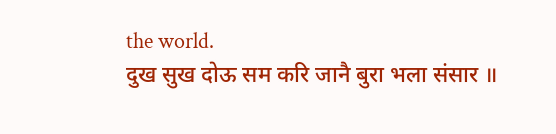the world.
दुख सुख दोऊ सम करि जानै बुरा भला संसार ॥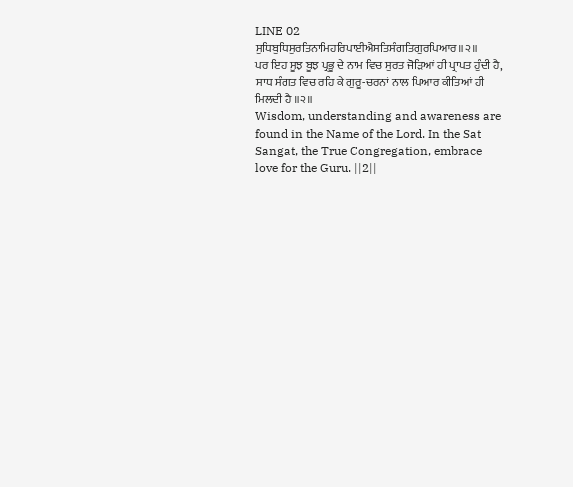LINE 02
ਸੁਧਿਬੁਧਿਸੁਰਤਿਨਾਮਿਹਰਿਪਾਈਐਸਤਿਸੰਗਤਿਗੁਰਪਿਆਰ॥੨॥
ਪਰ ਇਹ ਸੂਝ ਬੂਝ ਪ੍ਰਭੂ ਦੇ ਨਾਮ ਵਿਚ ਸੁਰਤ ਜੋੜਿਆਂ ਹੀ ਪ੍ਰਾਪਤ ਹੁੰਦੀ ਹੈ, ਸਾਧ ਸੰਗਤ ਵਿਚ ਰਹਿ ਕੇ ਗੁਰੂ-ਚਰਨਾਂ ਨਾਲ ਪਿਆਰ ਕੀਤਿਆਂ ਹੀ ਮਿਲਦੀ ਹੈ ॥੨॥
Wisdom, understanding and awareness are found in the Name of the Lord. In the Sat Sangat, the True Congregation, embrace love for the Guru. ||2||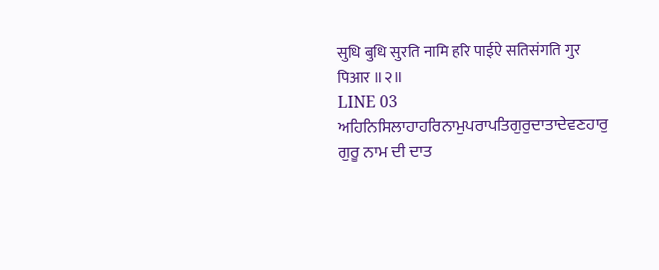सुधि बुधि सुरति नामि हरि पाईऐ सतिसंगति गुर पिआर ॥२॥
LINE 03
ਅਹਿਨਿਸਿਲਾਹਾਹਰਿਨਾਮੁਪਰਾਪਤਿਗੁਰੁਦਾਤਾਦੇਵਣਹਾਰੁ
ਗੁਰੂ ਨਾਮ ਦੀ ਦਾਤ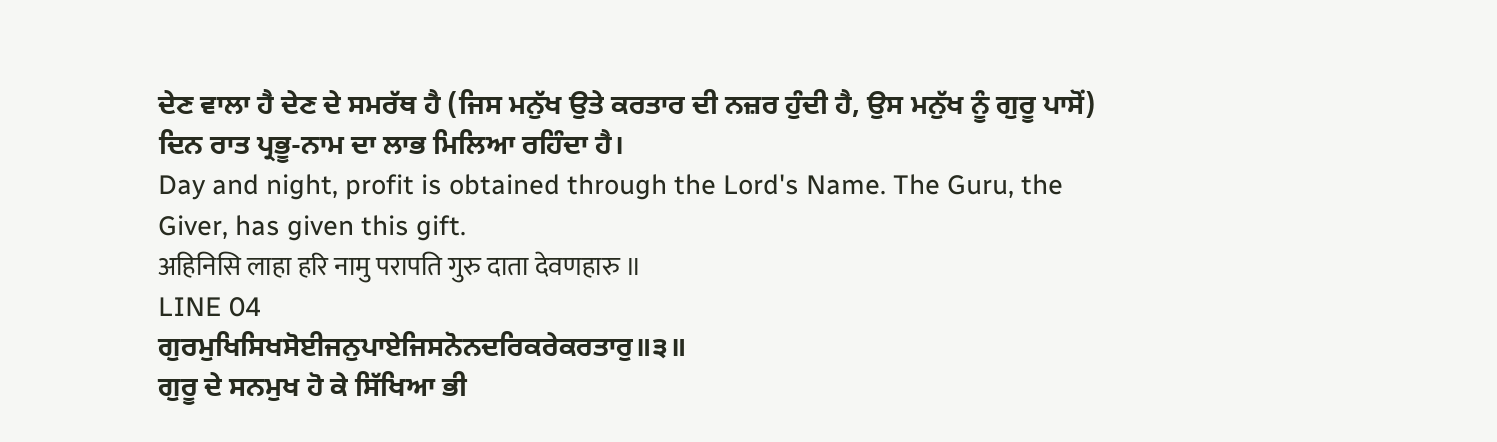ਦੇਣ ਵਾਲਾ ਹੈ ਦੇਣ ਦੇ ਸਮਰੱਥ ਹੈ (ਜਿਸ ਮਨੁੱਖ ਉਤੇ ਕਰਤਾਰ ਦੀ ਨਜ਼ਰ ਹੁੰਦੀ ਹੈ, ਉਸ ਮਨੁੱਖ ਨੂੰ ਗੁਰੂ ਪਾਸੋਂ) ਦਿਨ ਰਾਤ ਪ੍ਰਭੂ-ਨਾਮ ਦਾ ਲਾਭ ਮਿਲਿਆ ਰਹਿੰਦਾ ਹੈ।
Day and night, profit is obtained through the Lord's Name. The Guru, the Giver, has given this gift.
अहिनिसि लाहा हरि नामु परापति गुरु दाता देवणहारु ॥
LINE 04
ਗੁਰਮੁਖਿਸਿਖਸੋਈਜਨੁਪਾਏਜਿਸਨੋਨਦਰਿਕਰੇਕਰਤਾਰੁ॥੩॥
ਗੁਰੂ ਦੇ ਸਨਮੁਖ ਹੋ ਕੇ ਸਿੱਖਿਆ ਭੀ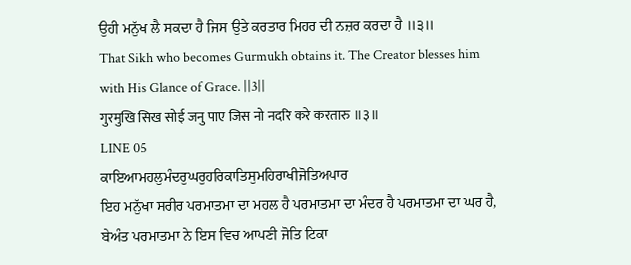ਉਹੀ ਮਨੁੱਖ ਲੈ ਸਕਦਾ ਹੈ ਜਿਸ ਉਤੇ ਕਰਤਾਰ ਮਿਹਰ ਦੀ ਨਜ਼ਰ ਕਰਦਾ ਹੈ ॥੩॥
That Sikh who becomes Gurmukh obtains it. The Creator blesses him with His Glance of Grace. ||3||
गुरमुखि सिख सोई जनु पाए जिस नो नदरि करे करतारु ॥३॥
LINE 05
ਕਾਇਆਮਹਲੁਮੰਦਰੁਘਰੁਹਰਿਕਾਤਿਸੁਮਹਿਰਾਖੀਜੋਤਿਅਪਾਰ
ਇਹ ਮਨੁੱਖਾ ਸਰੀਰ ਪਰਮਾਤਮਾ ਦਾ ਮਹਲ ਹੈ ਪਰਮਾਤਮਾ ਦਾ ਮੰਦਰ ਹੈ ਪਰਮਾਤਮਾ ਦਾ ਘਰ ਹੈ, ਬੇਅੰਤ ਪਰਮਾਤਮਾ ਨੇ ਇਸ ਵਿਚ ਆਪਣੀ ਜੋਤਿ ਟਿਕਾ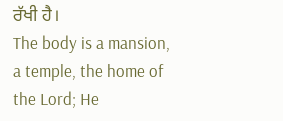ਰੱਖੀ ਹੈ।
The body is a mansion, a temple, the home of the Lord; He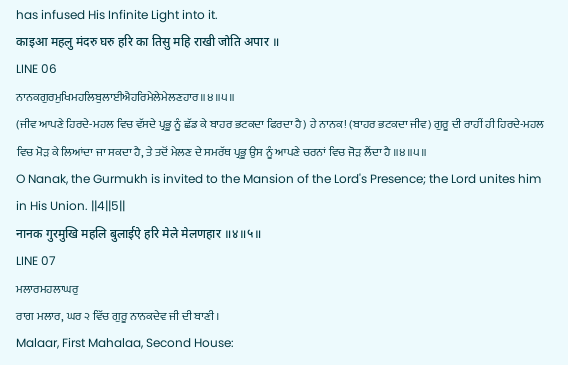has infused His Infinite Light into it.
काइआ महलु मंदरु घरु हरि का तिसु महि राखी जोति अपार ॥
LINE 06
ਨਾਨਕਗੁਰਮੁਖਿਮਹਲਿਬੁਲਾਈਐਹਰਿਮੇਲੇਮੇਲਣਹਾਰ॥੪॥੫॥
(ਜੀਵ ਆਪਣੇ ਹਿਰਦੇ-ਮਹਲ ਵਿਚ ਵੱਸਦੇ ਪ੍ਰਭੂ ਨੂੰ ਛੱਡ ਕੇ ਬਾਹਰ ਭਟਕਦਾ ਫਿਰਦਾ ਹੈ) ਹੇ ਨਾਨਕ! (ਬਾਹਰ ਭਟਕਦਾ ਜੀਵ) ਗੁਰੂ ਦੀ ਰਾਹੀਂ ਹੀ ਹਿਰਦੇ-ਮਹਲ ਵਿਚ ਮੋੜ ਕੇ ਲਿਆਂਦਾ ਜਾ ਸਕਦਾ ਹੈ, ਤੇ ਤਦੋਂ ਮੇਲਣ ਦੇ ਸਮਰੱਥ ਪ੍ਰਭੂ ਉਸ ਨੂੰ ਆਪਣੇ ਚਰਨਾਂ ਵਿਚ ਜੋੜ ਲੈਂਦਾ ਹੈ ॥੪॥੫॥
O Nanak, the Gurmukh is invited to the Mansion of the Lord's Presence; the Lord unites him in His Union. ||4||5||
नानक गुरमुखि महलि बुलाईऐ हरि मेले मेलणहार ॥४॥५॥
LINE 07
ਮਲਾਰਮਹਲਾਘਰੁ
ਰਾਗ ਮਲਾਰ, ਘਰ ੨ ਵਿੱਚ ਗੁਰੂ ਨਾਨਕਦੇਵ ਜੀ ਦੀ ਬਾਣੀ।
Malaar, First Mahalaa, Second House: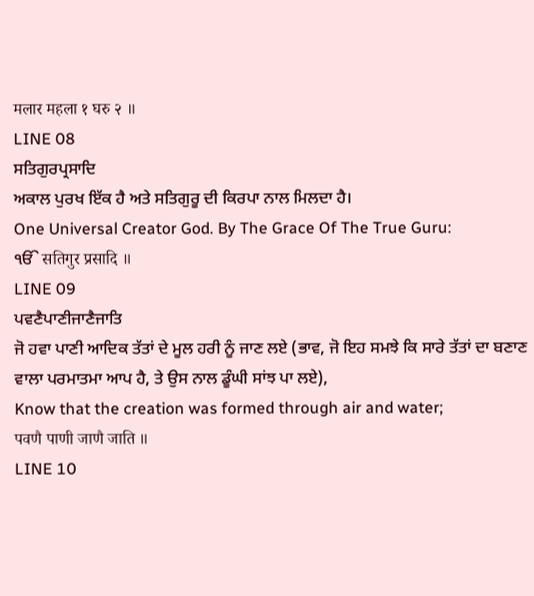मलार महला १ घरु २ ॥
LINE 08
ਸਤਿਗੁਰਪ੍ਰਸਾਦਿ
ਅਕਾਲ ਪੁਰਖ ਇੱਕ ਹੈ ਅਤੇ ਸਤਿਗੁਰੂ ਦੀ ਕਿਰਪਾ ਨਾਲ ਮਿਲਦਾ ਹੈ।
One Universal Creator God. By The Grace Of The True Guru:
ੴ सतिगुर प्रसादि ॥
LINE 09
ਪਵਣੈਪਾਣੀਜਾਣੈਜਾਤਿ
ਜੋ ਹਵਾ ਪਾਣੀ ਆਦਿਕ ਤੱਤਾਂ ਦੇ ਮੂਲ ਹਰੀ ਨੂੰ ਜਾਣ ਲਏ (ਭਾਵ, ਜੋ ਇਹ ਸਮਝੇ ਕਿ ਸਾਰੇ ਤੱਤਾਂ ਦਾ ਬਣਾਣ ਵਾਲਾ ਪਰਮਾਤਮਾ ਆਪ ਹੈ, ਤੇ ਉਸ ਨਾਲ ਡੂੰਘੀ ਸਾਂਝ ਪਾ ਲਏ),
Know that the creation was formed through air and water;
पवणै पाणी जाणै जाति ॥
LINE 10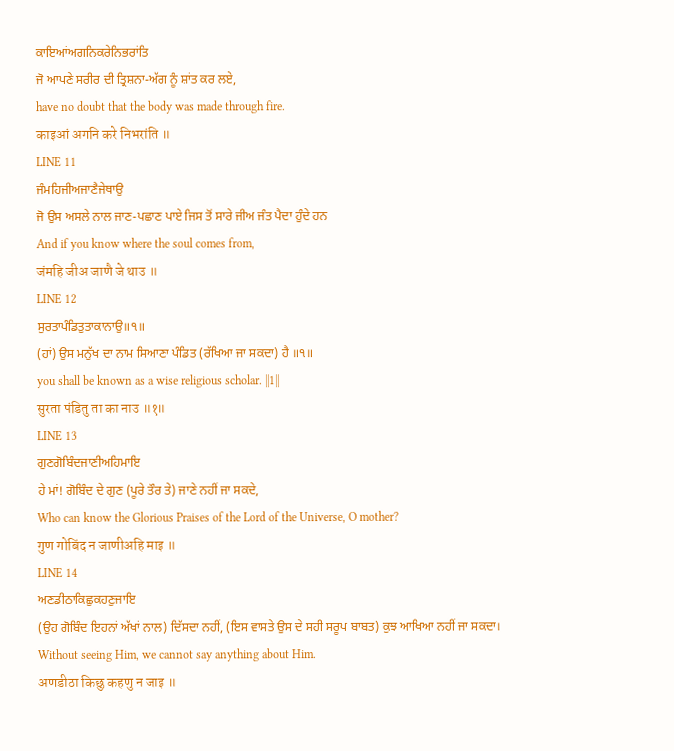ਕਾਇਆਂਅਗਨਿਕਰੇਨਿਭਰਾਂਤਿ
ਜੋ ਆਪਣੇ ਸਰੀਰ ਦੀ ਤ੍ਰਿਸ਼ਨਾ-ਅੱਗ ਨੂੰ ਸ਼ਾਂਤ ਕਰ ਲਏ,
have no doubt that the body was made through fire.
काइआं अगनि करे निभरांति ॥
LINE 11
ਜੰਮਹਿਜੀਅਜਾਣੈਜੇਥਾਉ
ਜੋ ਉਸ ਅਸਲੇ ਨਾਲ ਜਾਣ-ਪਛਾਣ ਪਾਏ ਜਿਸ ਤੋਂ ਸਾਰੇ ਜੀਅ ਜੰਤ ਪੈਦਾ ਹੁੰਦੇ ਹਨ
And if you know where the soul comes from,
जंमहि जीअ जाणै जे थाउ ॥
LINE 12
ਸੁਰਤਾਪੰਡਿਤੁਤਾਕਾਨਾਉ॥੧॥
(ਹਾਂ) ਉਸ ਮਨੁੱਖ ਦਾ ਨਾਮ ਸਿਆਣਾ ਪੰਡਿਤ (ਰੱਖਿਆ ਜਾ ਸਕਦਾ) ਹੈ ॥੧॥
you shall be known as a wise religious scholar. ||1||
सुरता पंडितु ता का नाउ ॥१॥
LINE 13
ਗੁਣਗੋਬਿੰਦਜਾਣੀਅਹਿਮਾਇ
ਹੇ ਮਾਂ! ਗੋਬਿੰਦ ਦੇ ਗੁਣ (ਪੂਰੇ ਤੌਰ ਤੇ) ਜਾਣੇ ਨਹੀਂ ਜਾ ਸਕਦੇ,
Who can know the Glorious Praises of the Lord of the Universe, O mother?
गुण गोबिंद न जाणीअहि माइ ॥
LINE 14
ਅਣਡੀਠਾਕਿਛੁਕਹਣੁਜਾਇ
(ਉਹ ਗੋਬਿੰਦ ਇਹਨਾਂ ਅੱਖਾਂ ਨਾਲ) ਦਿੱਸਦਾ ਨਹੀਂ, (ਇਸ ਵਾਸਤੇ ਉਸ ਦੇ ਸਹੀ ਸਰੂਪ ਬਾਬਤ) ਕੁਝ ਆਖਿਆ ਨਹੀਂ ਜਾ ਸਕਦਾ।
Without seeing Him, we cannot say anything about Him.
अणडीठा किछु कहणु न जाइ ॥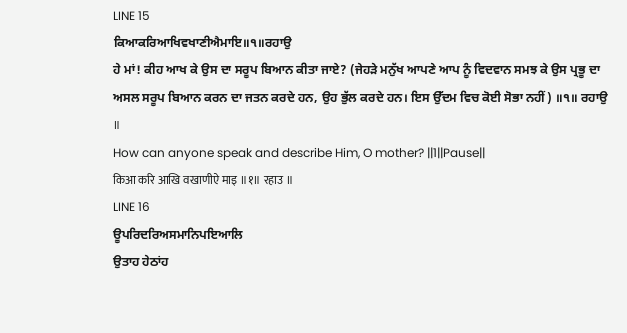LINE 15
ਕਿਆਕਰਿਆਖਿਵਖਾਣੀਐਮਾਇ॥੧॥ਰਹਾਉ
ਹੇ ਮਾਂ! ਕੀਹ ਆਖ ਕੇ ਉਸ ਦਾ ਸਰੂਪ ਬਿਆਨ ਕੀਤਾ ਜਾਏ? (ਜੇਹੜੇ ਮਨੁੱਖ ਆਪਣੇ ਆਪ ਨੂੰ ਵਿਦਵਾਨ ਸਮਝ ਕੇ ਉਸ ਪ੍ਰਭੂ ਦਾ ਅਸਲ ਸਰੂਪ ਬਿਆਨ ਕਰਨ ਦਾ ਜਤਨ ਕਰਦੇ ਹਨ, ਉਹ ਭੁੱਲ ਕਰਦੇ ਹਨ। ਇਸ ਉੱਦਮ ਵਿਚ ਕੋਈ ਸੋਭਾ ਨਹੀਂ) ॥੧॥ ਰਹਾਉ ॥
How can anyone speak and describe Him, O mother? ||1||Pause||
किआ करि आखि वखाणीऐ माइ ॥१॥ रहाउ ॥
LINE 16
ਊਪਰਿਦਰਿਅਸਮਾਨਿਪਇਆਲਿ
ਉਤਾਹ ਹੇਠਾਂਹ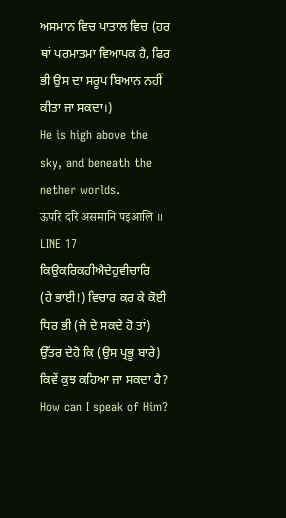ਅਸਮਾਨ ਵਿਚ ਪਾਤਾਲ ਵਿਚ (ਹਰ ਥਾਂ ਪਰਮਾਤਮਾ ਵਿਆਪਕ ਹੈ, ਫਿਰ ਭੀ ਉਸ ਦਾ ਸਰੂਪ ਬਿਆਨ ਨਹੀਂ ਕੀਤਾ ਜਾ ਸਕਦਾ।)
He is high above the sky, and beneath the nether worlds.
ऊपरि दरि असमानि पइआलि ॥
LINE 17
ਕਿਉਕਰਿਕਹੀਐਦੇਹੁਵੀਚਾਰਿ
(ਹੇ ਭਾਈ!) ਵਿਚਾਰ ਕਰ ਕੇ ਕੋਈ ਧਿਰ ਭੀ (ਜੇ ਦੇ ਸਕਦੇ ਹੋ ਤਾਂ) ਉੱਤਰ ਦੇਹੋ ਕਿ (ਉਸ ਪ੍ਰਭੂ ਬਾਰੇ) ਕਿਵੇਂ ਕੁਝ ਕਹਿਆ ਜਾ ਸਕਦਾ ਹੈ?
How can I speak of Him?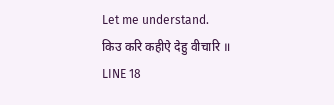Let me understand.
किउ करि कहीऐ देहु वीचारि ॥
LINE 18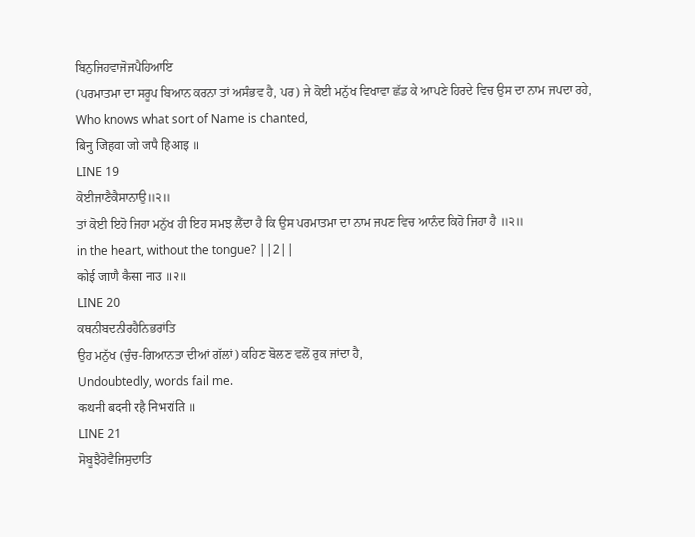ਬਿਨੁਜਿਹਵਾਜੋਜਪੈਹਿਆਇ
(ਪਰਮਾਤਮਾ ਦਾ ਸਰੂਪ ਬਿਆਨ ਕਰਨਾ ਤਾਂ ਅਸੰਭਵ ਹੈ, ਪਰ) ਜੇ ਕੋਈ ਮਨੁੱਖ ਵਿਖਾਵਾ ਛੱਡ ਕੇ ਆਪਣੇ ਹਿਰਦੇ ਵਿਚ ਉਸ ਦਾ ਨਾਮ ਜਪਦਾ ਰਹੇ,
Who knows what sort of Name is chanted,
बिनु जिहवा जो जपै हिआइ ॥
LINE 19
ਕੋਈਜਾਣੈਕੈਸਾਨਾਉ॥੨॥
ਤਾਂ ਕੋਈ ਇਹੋ ਜਿਹਾ ਮਨੁੱਖ ਹੀ ਇਹ ਸਮਝ ਲੈਂਦਾ ਹੈ ਕਿ ਉਸ ਪਰਮਾਤਮਾ ਦਾ ਨਾਮ ਜਪਣ ਵਿਚ ਆਨੰਦ ਕਿਹੋ ਜਿਹਾ ਹੈ ॥੨॥
in the heart, without the tongue? ||2||
कोई जाणै कैसा नाउ ॥२॥
LINE 20
ਕਥਨੀਬਦਨੀਰਹੈਨਿਭਰਾਂਤਿ
ਉਹ ਮਨੁੱਖ (ਚੁੰਚ-ਗਿਆਨਤਾ ਦੀਆਂ ਗੱਲਾਂ) ਕਹਿਣ ਬੋਲਣ ਵਲੋਂ ਰੁਕ ਜਾਂਦਾ ਹੈ,
Undoubtedly, words fail me.
कथनी बदनी रहै निभरांति ॥
LINE 21
ਸੋਬੂਝੈਹੋਵੈਜਿਸੁਦਾਤਿ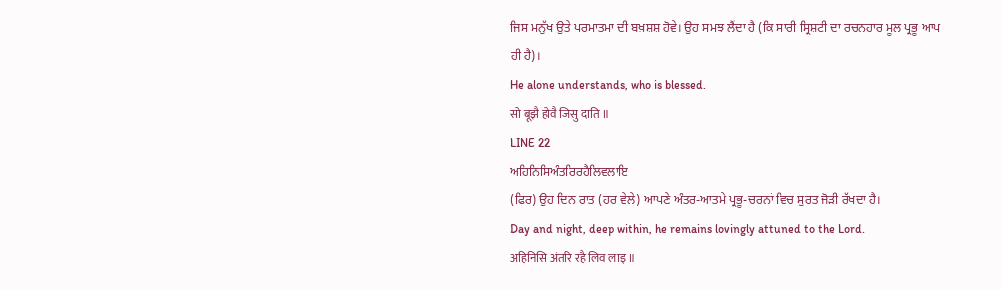ਜਿਸ ਮਨੁੱਖ ਉਤੇ ਪਰਮਾਤਮਾ ਦੀ ਬਖ਼ਸ਼ਸ਼ ਹੋਵੇ। ਉਹ ਸਮਝ ਲੈਂਦਾ ਹੈ (ਕਿ ਸਾਰੀ ਸ੍ਰਿਸ਼ਟੀ ਦਾ ਰਚਨਹਾਰ ਮੂਲ ਪ੍ਰਭੂ ਆਪ ਹੀ ਹੈ)।
He alone understands, who is blessed.
सो बूझै होवै जिसु दाति ॥
LINE 22
ਅਹਿਨਿਸਿਅੰਤਰਿਰਹੈਲਿਵਲਾਇ
(ਫਿਰ) ਉਹ ਦਿਨ ਰਾਤ (ਹਰ ਵੇਲੇ) ਆਪਣੇ ਅੰਤਰ-ਆਤਮੇ ਪ੍ਰਭੂ-ਚਰਨਾਂ ਵਿਚ ਸੁਰਤ ਜੋੜੀ ਰੱਖਦਾ ਹੈ।
Day and night, deep within, he remains lovingly attuned to the Lord.
अहिनिसि अंतरि रहै लिव लाइ ॥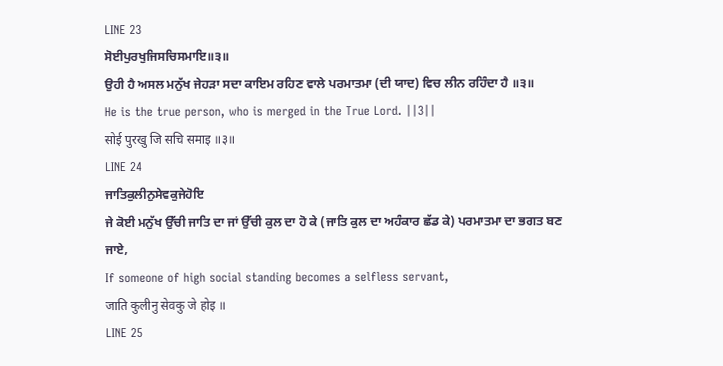LINE 23
ਸੋਈਪੁਰਖੁਜਿਸਚਿਸਮਾਇ॥੩॥
ਉਹੀ ਹੈ ਅਸਲ ਮਨੁੱਖ ਜੇਹੜਾ ਸਦਾ ਕਾਇਮ ਰਹਿਣ ਵਾਲੇ ਪਰਮਾਤਮਾ (ਦੀ ਯਾਦ) ਵਿਚ ਲੀਨ ਰਹਿੰਦਾ ਹੈ ॥੩॥
He is the true person, who is merged in the True Lord. ||3||
सोई पुरखु जि सचि समाइ ॥३॥
LINE 24
ਜਾਤਿਕੁਲੀਨੁਸੇਵਕੁਜੇਹੋਇ
ਜੇ ਕੋਈ ਮਨੁੱਖ ਉੱਚੀ ਜਾਤਿ ਦਾ ਜਾਂ ਉੱਚੀ ਕੁਲ ਦਾ ਹੋ ਕੇ (ਜਾਤਿ ਕੁਲ ਦਾ ਅਹੰਕਾਰ ਛੱਡ ਕੇ) ਪਰਮਾਤਮਾ ਦਾ ਭਗਤ ਬਣ ਜਾਏ,
If someone of high social standing becomes a selfless servant,
जाति कुलीनु सेवकु जे होइ ॥
LINE 25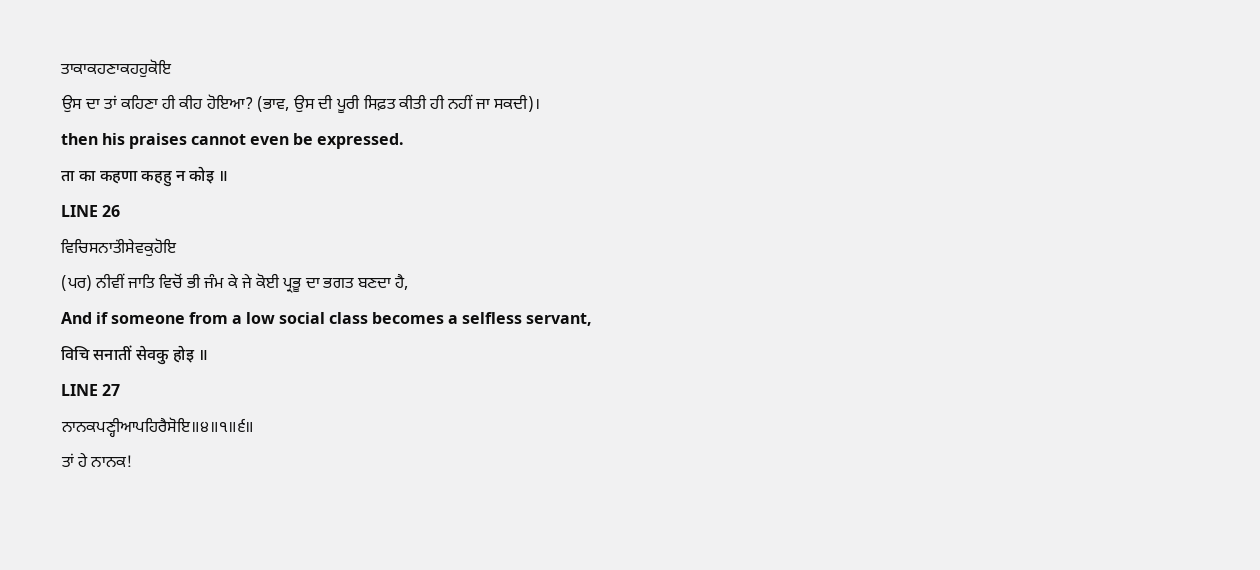ਤਾਕਾਕਹਣਾਕਹਹੁਕੋਇ
ਉਸ ਦਾ ਤਾਂ ਕਹਿਣਾ ਹੀ ਕੀਹ ਹੋਇਆ? (ਭਾਵ, ਉਸ ਦੀ ਪੂਰੀ ਸਿਫ਼ਤ ਕੀਤੀ ਹੀ ਨਹੀਂ ਜਾ ਸਕਦੀ)।
then his praises cannot even be expressed.
ता का कहणा कहहु न कोइ ॥
LINE 26
ਵਿਚਿਸਨਾਤਂੀਸੇਵਕੁਹੋਇ
(ਪਰ) ਨੀਵੀਂ ਜਾਤਿ ਵਿਚੋਂ ਭੀ ਜੰਮ ਕੇ ਜੇ ਕੋਈ ਪ੍ਰਭੂ ਦਾ ਭਗਤ ਬਣਦਾ ਹੈ,
And if someone from a low social class becomes a selfless servant,
विचि सनातीं सेवकु होइ ॥
LINE 27
ਨਾਨਕਪਣ੍ਹੀਆਪਹਿਰੈਸੋਇ॥੪॥੧॥੬॥
ਤਾਂ ਹੇ ਨਾਨਕ!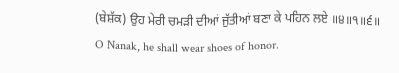(ਬੇਸ਼ੱਕ) ਉਹ ਮੇਰੀ ਚਮੜੀ ਦੀਆਂ ਜੁੱਤੀਆਂ ਬਣਾ ਕੇ ਪਹਿਨ ਲਏ ॥੪॥੧॥੬॥
O Nanak, he shall wear shoes of honor.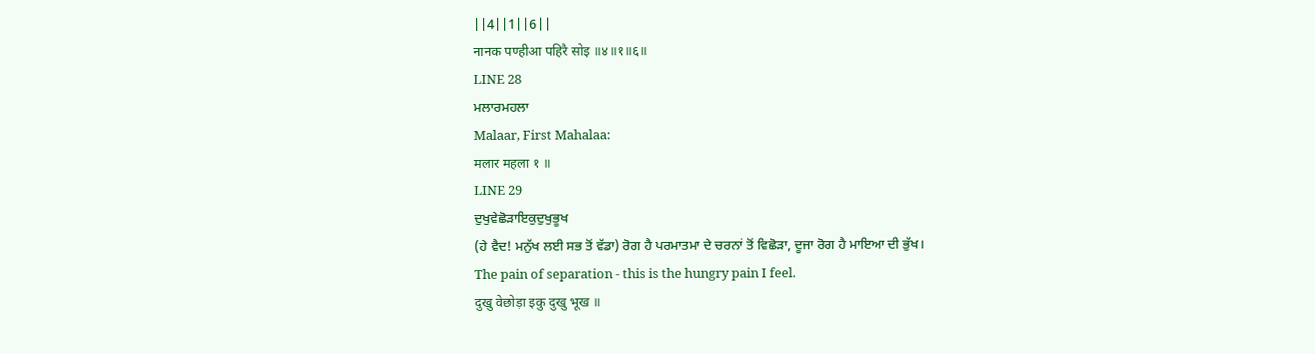||4||1||6||
नानक पण्हीआ पहिरै सोइ ॥४॥१॥६॥
LINE 28
ਮਲਾਰਮਹਲਾ
Malaar, First Mahalaa:
मलार महला १ ॥
LINE 29
ਦੁਖੁਵੇਛੋੜਾਇਕੁਦੁਖੁਭੂਖ
(ਹੇ ਵੈਦ! ਮਨੁੱਖ ਲਈ ਸਭ ਤੋਂ ਵੱਡਾ) ਰੋਗ ਹੈ ਪਰਮਾਤਮਾ ਦੇ ਚਰਨਾਂ ਤੋਂ ਵਿਛੋੜਾ, ਦੂਜਾ ਰੋਗ ਹੈ ਮਾਇਆ ਦੀ ਭੁੱਖ।
The pain of separation - this is the hungry pain I feel.
दुखु वेछोड़ा इकु दुखु भूख ॥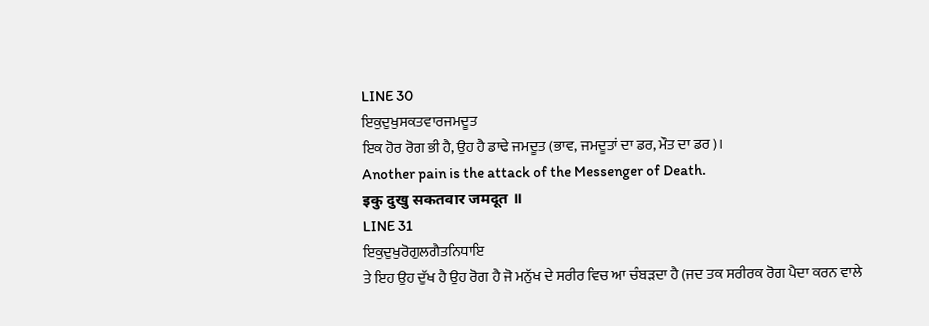LINE 30
ਇਕੁਦੁਖੁਸਕਤਵਾਰਜਮਦੂਤ
ਇਕ ਹੋਰ ਰੋਗ ਭੀ ਹੈ, ਉਹ ਹੈ ਡਾਢੇ ਜਮਦੂਤ (ਭਾਵ, ਜਮਦੂਤਾਂ ਦਾ ਡਰ, ਮੌਤ ਦਾ ਡਰ)।
Another pain is the attack of the Messenger of Death.
इकु दुखु सकतवार जमदूत ॥
LINE 31
ਇਕੁਦੁਖੁਰੋਗੁਲਗੈਤਨਿਧਾਇ
ਤੇ ਇਹ ਉਹ ਦੁੱਖ ਹੈ ਉਹ ਰੋਗ ਹੈ ਜੋ ਮਨੁੱਖ ਦੇ ਸਰੀਰ ਵਿਚ ਆ ਚੰਬੜਦਾ ਹੈ (ਜਦ ਤਕ ਸਰੀਰਕ ਰੋਗ ਪੈਦਾ ਕਰਨ ਵਾਲੇ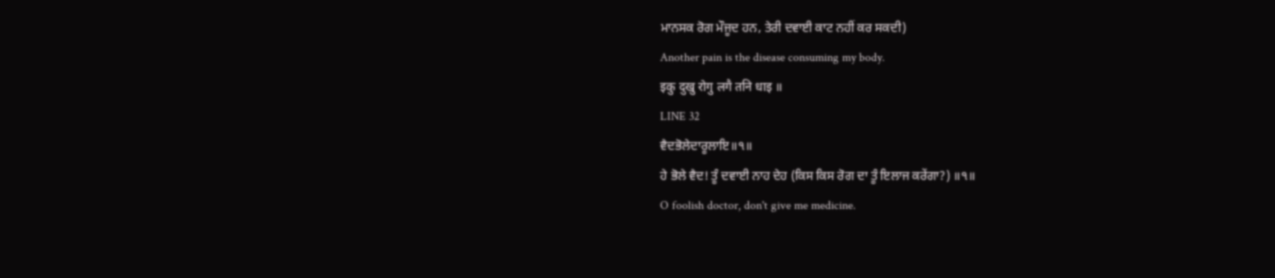ਮਾਨਸਕ ਰੋਗ ਮੌਜੂਦ ਹਨ, ਤੇਰੀ ਦਵਾਈ ਕਾਟ ਨਹੀਂ ਕਰ ਸਕਦੀ)
Another pain is the disease consuming my body.
इकु दुखु रोगु लगै तनि धाइ ॥
LINE 32
ਵੈਦਭੋਲੇਦਾਰੂਲਾਇ॥੧॥
ਹੇ ਭੋਲੇ ਵੈਦ! ਤੂੰ ਦਵਾਈ ਨਾਹ ਦੇਹ (ਕਿਸ ਕਿਸ ਰੋਗ ਦਾ ਤੂੰ ਇਲਾਜ ਕਰੇਂਗਾ?) ॥੧॥
O foolish doctor, don't give me medicine.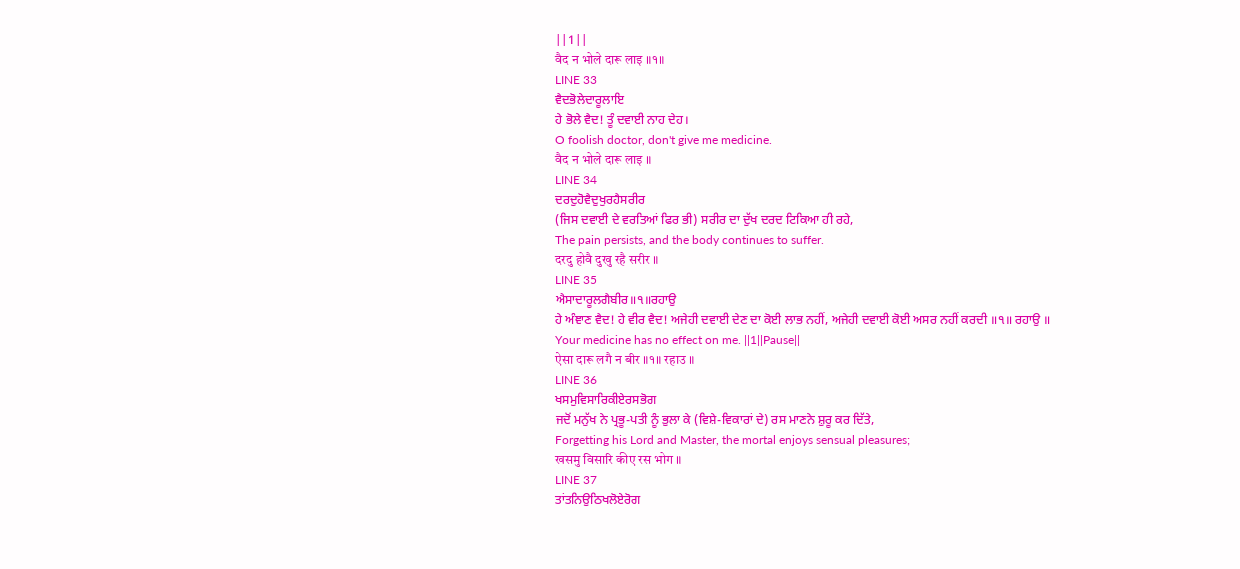||1||
वैद न भोले दारू लाइ ॥१॥
LINE 33
ਵੈਦਭੋਲੇਦਾਰੂਲਾਇ
ਹੇ ਭੋਲੇ ਵੈਦ! ਤੂੰ ਦਵਾਈ ਨਾਹ ਦੇਹ।
O foolish doctor, don't give me medicine.
वैद न भोले दारू लाइ ॥
LINE 34
ਦਰਦੁਹੋਵੈਦੁਖੁਰਹੈਸਰੀਰ
(ਜਿਸ ਦਵਾਈ ਦੇ ਵਰਤਿਆਂ ਫਿਰ ਭੀ) ਸਰੀਰ ਦਾ ਦੁੱਖ ਦਰਦ ਟਿਕਿਆ ਹੀ ਰਹੇ,
The pain persists, and the body continues to suffer.
दरदु होवै दुखु रहै सरीर ॥
LINE 35
ਐਸਾਦਾਰੂਲਗੈਬੀਰ॥੧॥ਰਹਾਉ
ਹੇ ਅੰਞਾਣ ਵੈਦ! ਹੇ ਵੀਰ ਵੈਦ! ਅਜੇਹੀ ਦਵਾਈ ਦੇਣ ਦਾ ਕੋਈ ਲਾਭ ਨਹੀਂ, ਅਜੇਹੀ ਦਵਾਈ ਕੋਈ ਅਸਰ ਨਹੀਂ ਕਰਦੀ ॥੧॥ ਰਹਾਉ ॥
Your medicine has no effect on me. ||1||Pause||
ऐसा दारू लगै न बीर ॥१॥ रहाउ ॥
LINE 36
ਖਸਮੁਵਿਸਾਰਿਕੀਏਰਸਭੋਗ
ਜਦੋਂ ਮਨੁੱਖ ਨੇ ਪ੍ਰਭੂ-ਪਤੀ ਨੂੰ ਭੁਲਾ ਕੇ (ਵਿਸ਼ੇ-ਵਿਕਾਰਾਂ ਦੇ) ਰਸ ਮਾਣਨੇ ਸ਼ੁਰੂ ਕਰ ਦਿੱਤੇ,
Forgetting his Lord and Master, the mortal enjoys sensual pleasures;
खसमु विसारि कीए रस भोग ॥
LINE 37
ਤਾਂਤਨਿਉਠਿਖਲੋਏਰੋਗ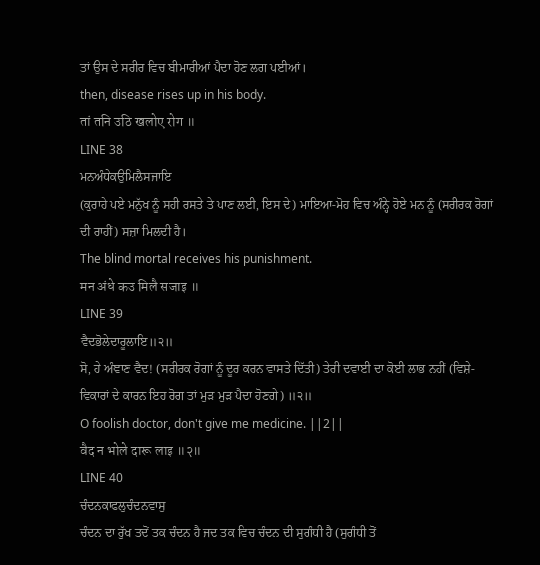ਤਾਂ ਉਸ ਦੇ ਸਰੀਰ ਵਿਚ ਬੀਮਾਰੀਆਂ ਪੈਦਾ ਹੋਣ ਲਗ ਪਈਆਂ।
then, disease rises up in his body.
तां तनि उठि खलोए रोग ॥
LINE 38
ਮਨਅੰਧੇਕਉਮਿਲੈਸਜਾਇ
(ਕੁਰਾਹੇ ਪਏ ਮਨੁੱਖ ਨੂੰ ਸਹੀ ਰਸਤੇ ਤੇ ਪਾਣ ਲਈ, ਇਸ ਦੇ) ਮਾਇਆ-ਮੋਹ ਵਿਚ ਅੰਨ੍ਹੇ ਹੋਏ ਮਨ ਨੂੰ (ਸਰੀਰਕ ਰੋਗਾਂ ਦੀ ਰਾਹੀਂ) ਸਜ਼ਾ ਮਿਲਦੀ ਹੈ।
The blind mortal receives his punishment.
मन अंधे कउ मिलै सजाइ ॥
LINE 39
ਵੈਦਭੋਲੇਦਾਰੂਲਾਇ॥੨॥
ਸੋ, ਹੇ ਅੰਞਾਣ ਵੈਦ! (ਸਰੀਰਕ ਰੋਗਾਂ ਨੂੰ ਦੂਰ ਕਰਨ ਵਾਸਤੇ ਦਿੱਤੀ) ਤੇਰੀ ਦਵਾਈ ਦਾ ਕੋਈ ਲਾਭ ਨਹੀਂ (ਵਿਸ਼ੇ-ਵਿਕਾਰਾਂ ਦੇ ਕਾਰਨ ਇਹ ਰੋਗ ਤਾਂ ਮੁੜ ਮੁੜ ਪੈਦਾ ਹੋਣਗੇ) ॥੨॥
O foolish doctor, don't give me medicine. ||2||
वैद न भोले दारू लाइ ॥२॥
LINE 40
ਚੰਦਨਕਾਫਲੁਚੰਦਨਵਾਸੁ
ਚੰਦਨ ਦਾ ਰੁੱਖ ਤਦੋਂ ਤਕ ਚੰਦਨ ਹੈ ਜਦ ਤਕ ਵਿਚ ਚੰਦਨ ਦੀ ਸੁਗੰਧੀ ਹੈ (ਸੁਗੰਧੀ ਤੋਂ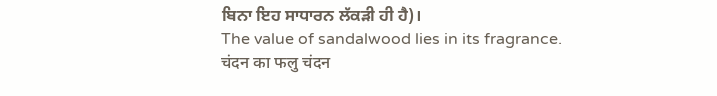ਬਿਨਾ ਇਹ ਸਾਧਾਰਨ ਲੱਕੜੀ ਹੀ ਹੈ)।
The value of sandalwood lies in its fragrance.
चंदन का फलु चंदन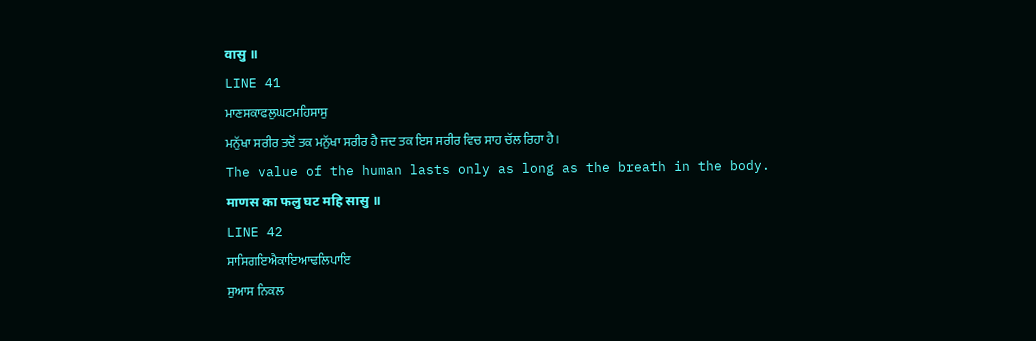वासु ॥
LINE 41
ਮਾਣਸਕਾਫਲੁਘਟਮਹਿਸਾਸੁ
ਮਨੁੱਖਾ ਸਰੀਰ ਤਦੋਂ ਤਕ ਮਨੁੱਖਾ ਸਰੀਰ ਹੈ ਜਦ ਤਕ ਇਸ ਸਰੀਰ ਵਿਚ ਸਾਹ ਚੱਲ ਰਿਹਾ ਹੈ।
The value of the human lasts only as long as the breath in the body.
माणस का फलु घट महि सासु ॥
LINE 42
ਸਾਸਿਗਇਐਕਾਇਆਢਲਿਪਾਇ
ਸੁਆਸ ਨਿਕਲ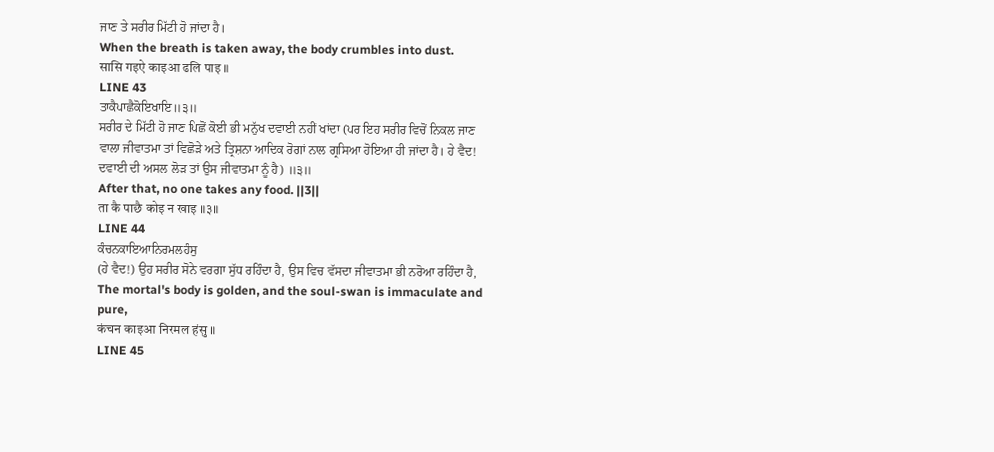ਜਾਣ ਤੇ ਸਰੀਰ ਮਿੱਟੀ ਹੋ ਜਾਂਦਾ ਹੈ।
When the breath is taken away, the body crumbles into dust.
सासि गइऐ काइआ ढलि पाइ ॥
LINE 43
ਤਾਕੈਪਾਛੈਕੋਇਖਾਇ॥੩॥
ਸਰੀਰ ਦੇ ਮਿੱਟੀ ਹੋ ਜਾਣ ਪਿਛੋਂ ਕੋਈ ਭੀ ਮਨੁੱਖ ਦਵਾਈ ਨਹੀਂ ਖਾਂਦਾ (ਪਰ ਇਹ ਸਰੀਰ ਵਿਚੋਂ ਨਿਕਲ ਜਾਣ ਵਾਲਾ ਜੀਵਾਤਮਾ ਤਾਂ ਵਿਛੋੜੇ ਅਤੇ ਤ੍ਰਿਸ਼ਨਾ ਆਦਿਕ ਰੋਗਾਂ ਨਾਲ ਗ੍ਰਸਿਆ ਹੋਇਆ ਹੀ ਜਾਂਦਾ ਹੈ। ਹੇ ਵੈਦ! ਦਵਾਈ ਦੀ ਅਸਲ ਲੋੜ ਤਾਂ ਉਸ ਜੀਵਾਤਮਾ ਨੂੰ ਹੈ) ॥੩॥
After that, no one takes any food. ||3||
ता कै पाछै कोइ न खाइ ॥३॥
LINE 44
ਕੰਚਨਕਾਇਆਨਿਰਮਲਹੰਸੁ
(ਹੇ ਵੈਦ!) ਉਹ ਸਰੀਰ ਸੋਨੇ ਵਰਗਾ ਸੁੱਧ ਰਹਿੰਦਾ ਹੈ, ਉਸ ਵਿਚ ਵੱਸਦਾ ਜੀਵਾਤਮਾ ਭੀ ਨਰੋਆ ਰਹਿੰਦਾ ਹੈ,
The mortal's body is golden, and the soul-swan is immaculate and pure,
कंचन काइआ निरमल हंसु ॥
LINE 45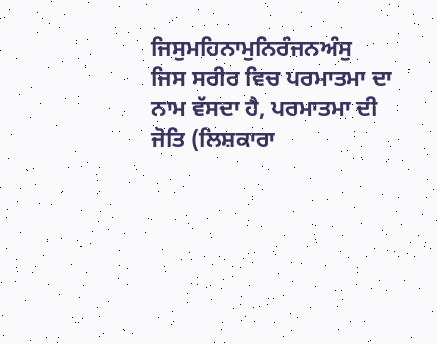ਜਿਸੁਮਹਿਨਾਮੁਨਿਰੰਜਨਅੰਸੁ
ਜਿਸ ਸਰੀਰ ਵਿਚ ਪਰਮਾਤਮਾ ਦਾ ਨਾਮ ਵੱਸਦਾ ਹੈ, ਪਰਮਾਤਮਾ ਦੀ ਜੋਤਿ (ਲਿਸ਼ਕਾਰਾ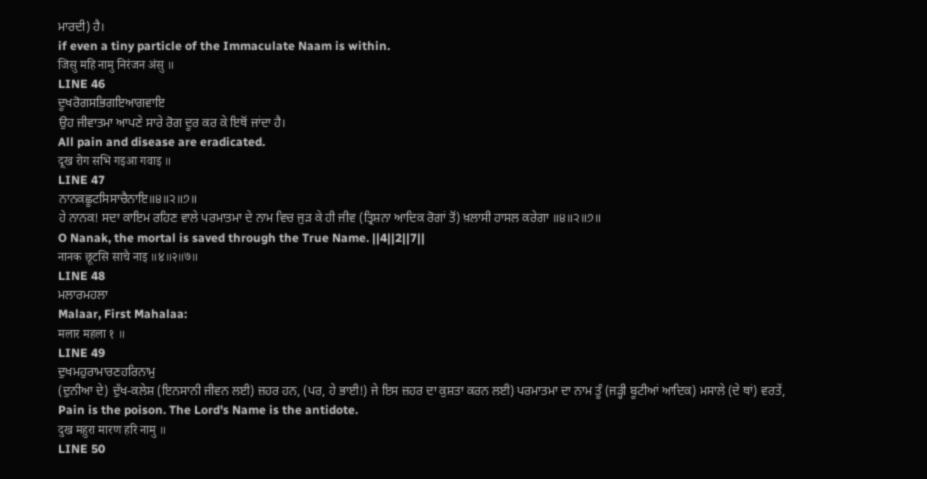ਮਾਰਦੀ) ਹੈ।
if even a tiny particle of the Immaculate Naam is within.
जिसु महि नामु निरंजन अंसु ॥
LINE 46
ਦੂਖਰੋਗਸਭਿਗਇਆਗਵਾਇ
ਉਹ ਜੀਵਾਤਮਾ ਆਪਣੇ ਸਾਰੇ ਰੋਗ ਦੂਰ ਕਰ ਕੇ ਇਥੋਂ ਜਾਂਦਾ ਹੈ।
All pain and disease are eradicated.
दूख रोग सभि गइआ गवाइ ॥
LINE 47
ਨਾਨਕਛੂਟਸਿਸਾਚੈਨਾਇ॥੪॥੨॥੭॥
ਹੇ ਨਾਨਕ! ਸਦਾ ਕਾਇਮ ਰਹਿਣ ਵਾਲੇ ਪਰਮਾਤਮਾ ਦੇ ਨਾਮ ਵਿਚ ਜੁੜ ਕੇ ਹੀ ਜੀਵ (ਤ੍ਰਿਸ਼ਨਾ ਆਦਿਕ ਰੋਗਾਂ ਤੋਂ) ਖ਼ਲਾਸੀ ਹਾਸਲ ਕਰੇਗਾ ॥੪॥੨॥੭॥
O Nanak, the mortal is saved through the True Name. ||4||2||7||
नानक छूटसि साचै नाइ ॥४॥२॥७॥
LINE 48
ਮਲਾਰਮਹਲਾ
Malaar, First Mahalaa:
मलार महला १ ॥
LINE 49
ਦੁਖਮਹੁਰਾਮਾਰਣਹਰਿਨਾਮੁ
(ਦੁਨੀਆ ਦੇ) ਦੁੱਖ-ਕਲੇਸ਼ (ਇਨਸਾਨੀ ਜੀਵਨ ਲਈ) ਜ਼ਹਰ ਹਨ, (ਪਰ, ਹੇ ਭਾਈ!) ਜੇ ਇਸ ਜ਼ਹਰ ਦਾ ਕੁਸ਼ਤਾ ਕਰਨ ਲਈ) ਪਰਮਾਤਮਾ ਦਾ ਨਾਮ ਤੂੰ (ਜੜ੍ਹੀ ਬੂਟੀਆਂ ਆਦਿਕ) ਮਸਾਲੇ (ਦੇ ਥਾਂ) ਵਰਤੇਂ,
Pain is the poison. The Lord's Name is the antidote.
दुख महुरा मारण हरि नामु ॥
LINE 50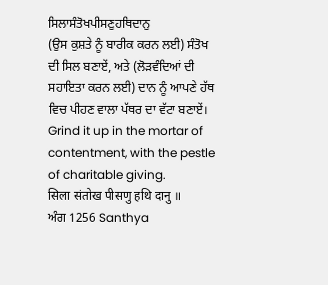ਸਿਲਾਸੰਤੋਖਪੀਸਣੁਹਥਿਦਾਨੁ
(ਉਸ ਕੁਸ਼ਤੇ ਨੂੰ ਬਾਰੀਕ ਕਰਨ ਲਈ) ਸੰਤੋਖ ਦੀ ਸਿਲ ਬਣਾਏਂ, ਅਤੇ (ਲੋੜਵੰਦਿਆਂ ਦੀ ਸਹਾਇਤਾ ਕਰਨ ਲਈ) ਦਾਨ ਨੂੰ ਆਪਣੇ ਹੱਥ ਵਿਚ ਪੀਹਣ ਵਾਲਾ ਪੱਥਰ ਦਾ ਵੱਟਾ ਬਣਾਏਂ।
Grind it up in the mortar of contentment, with the pestle of charitable giving.
सिला संतोख पीसणु हथि दानु ॥
ਅੰਗ 1256 Santhya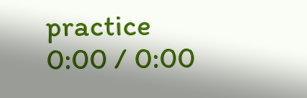practice
0:00 / 0:00